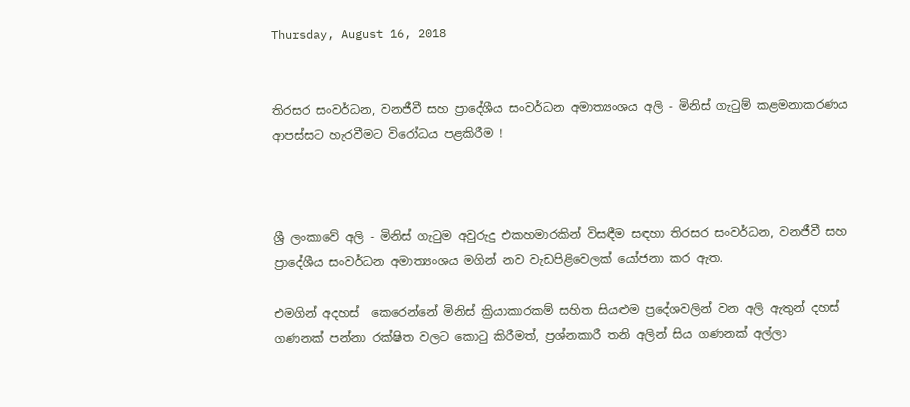Thursday, August 16, 2018


තිරසර සංවර්ධන, වනජීවී සහ ප්‍රාදේශීය සංවර්ධන අමාත්‍යංශය අලි - මිනිස් ගැටුම් කළමනාකරණය ආපස්සට හැරවීමට විරෝධය පළකිරීම !



ශ්‍රී ලංකාවේ අලි - මිනිස් ගැටුම අවුරුදු එකහමාරකින් විසඳීම සඳහා තිරසර සංවර්ධන, වනජීවී සහ ප්‍රාදේශීය සංවර්ධන අමාත්‍යංශය මගින් නව වැඩපිළිවෙලක් යෝජනා කර ඇත.

එමගින් අදහස්  කෙරෙන්නේ මිනිස් ක්‍රියාකාරකම් සහිත සියළුම ප්‍රදේශවලින් වන අලි ඇතුන් දහස් ගණනක් පන්නා රක්ෂිත වලට කොටු කිරීමත්, ප්‍රශ්නකාරී තනි අලින් සිය ගණනක් අල්ලා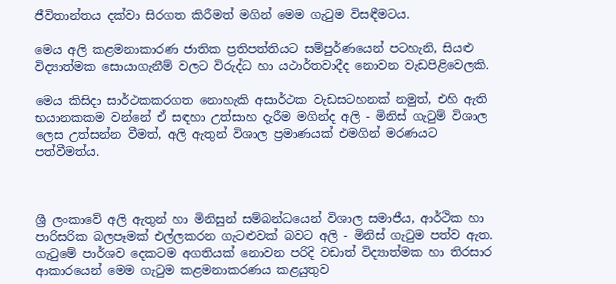ජීවිතාන්තය දක්වා සිරගත කිරීමත් මගින් මෙම ගැටුම විසඳීමටය.

මෙය අලි කළමනාකාරණ ජාතික ප්‍රතිපත්තියට සම්පුර්ණයෙන් පටහැනි, සියළු විද්‍යාත්මක සොයාගැනීම් වලට විරුද්ධ හා යථාර්තවාදීද නොවන වැඩපිළිවෙලකි.

මෙය කිසිදා සාර්ථකකරගත නොහැකි අසාර්ථක වැඩසටහනක් නමුත්, එහි ඇති භයානකකම වන්නේ ඒ සඳහා උත්සාහ දැරීම මගින්ද අලි - මිනිස් ගැටුම් විශාල ලෙස උත්සන්න වීමත්, අලි ඇතුන් විශාල ප්‍රමාණයක් එමගින් මරණයට පත්වීමත්ය.



ශ්‍රී ලංකාවේ අලි ඇතුන් හා මිනිසුන් සම්බන්ධයෙන් විශාල සමාජීය, ආර්ථික හා පාරිසරික බලපෑමක් එල්ලකරන ගැටළුවක් බවට අලි - මිනිස් ගැටුම පත්ව ඇත. ගැටුමේ පාර්ශව දෙකටම අගතියක් නොවන පරිදි වඩාත් විද්‍යාත්මක හා තිරසාර ආකාරයෙන් මෙම ගැටුම කළමනාකරණය කළයුතුව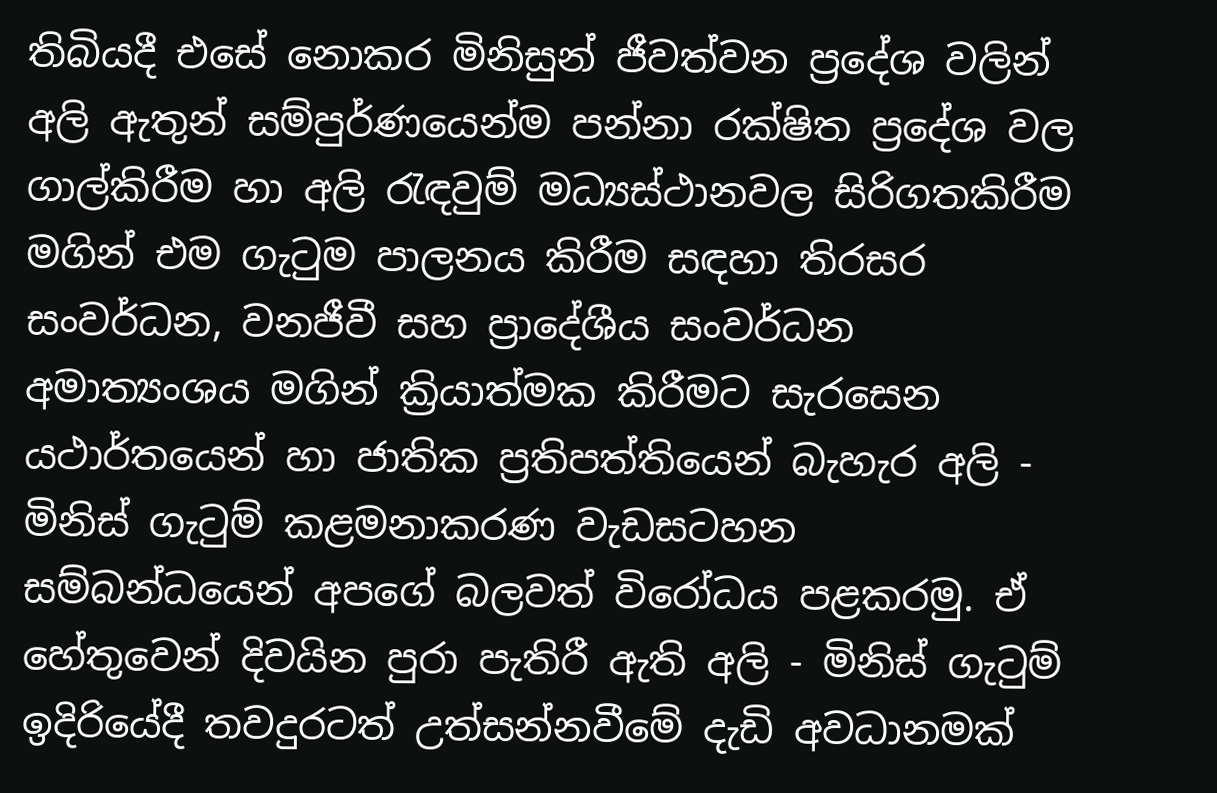තිබියදී එසේ නොකර මිනිසුන් ජීවත්වන ප්‍රදේශ වලින් අලි ඇතුන් සම්පුර්ණයෙන්ම පන්නා රක්ෂිත ප්‍රදේශ වල ගාල්කිරීම හා අලි රැඳවුම් මධ්‍යස්ථානවල සිරිගතකිරීම මගින් එම ගැටුම පාලනය කිරීම සඳහා තිරසර සංවර්ධන, වනජීවී සහ ප්‍රාදේශීය සංවර්ධන අමාත්‍යංශය මගින් ක්‍රියාත්මක කිරීමට සැරසෙන යථාර්තයෙන් හා ජාතික ප්‍රතිපත්තියෙන් බැහැර අලි - මිනිස් ගැටුම් කළමනාකරණ වැඩසටහන සම්බන්ධයෙන් අපගේ බලවත් විරෝධය පළකරමු. ඒ හේතුවෙන් දිවයින පුරා පැතිරී ඇති අලි - මිනිස් ගැටුම් ඉදිරියේදී තවදුරටත් උත්සන්නවීමේ දැඩි අවධානමක්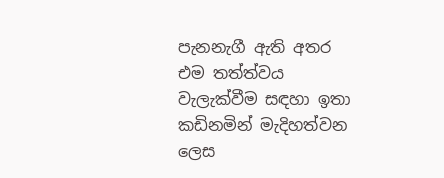පැනනැගී ඇති අතර එම තත්ත්වය වැලැක්වීම සඳහා ඉතා කඩිනමින් මැදිහත්වන ලෙස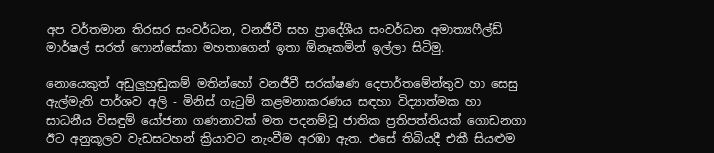අප වර්තමාන තිරසර සංවර්ධන, වනජීවී සහ ප්‍රාදේශීය සංවර්ධන අමාත්‍යෆීල්ඩ් මාර්ෂල් සරත් ෆොන්සේකා මහතාගෙන් ඉතා ඕනෑකමින් ඉල්ලා සිටිමු.

නොයෙකුත් අඩුලුහුඬුකම් මතින්හෝ වනජීවී සරක්ෂණ දෙපාර්තමේන්තුව හා සෙසු ඇල්මැති පාර්ශව අලි - මිනිස් ගැටුම් කළමනාකරණය සඳහා විද්‍යාත්මක හා සාධනීය විසඳුම් යෝජනා ගණනාවක් මත පදනම්වූ ජාතික ප්‍රතිපත්තියක් ගොඩනගා ඊට අනුකූලව වැඩසටහන් ක්‍රියාවට නැංවීම අරඹා ඇත. එසේ තිබියදී එකී සියළුම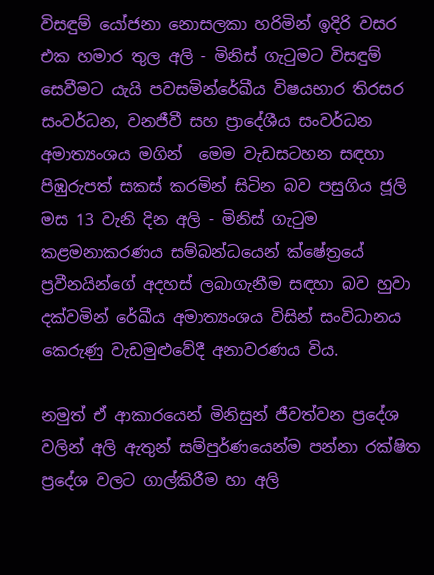විසඳුම් යෝජනා නොසලකා හරිමින් ඉදිරි වසර එක හමාර තුල අලි - මිනිස් ගැටුමට විසඳුම් සෙවීමට යැයි පවසමින්රේඛීය විෂයභාර තිරසර සංවර්ධන, වනජීවී සහ ප්‍රාදේශීය සංවර්ධන අමාත්‍යංශය මගින්  මෙම වැඩසටහන සඳහා පිඹුරුපත් සකස් කරමින් සිටින බව පසුගිය ජූලි මස 13 වැනි දින අලි - මිනිස් ගැටුම කළමනාකරණය සම්බන්ධයෙන් ක්ෂේත්‍රයේ ප්‍රවීනයින්ගේ අදහස් ලබාගැනීම සඳහා බව හුවා දක්වමින් රේඛීය අමාත්‍යංශය විසින් සංවිධානය කෙරුණු වැඩමුළුවේදී අනාවරණය විය.

නමුත් ඒ ආකාරයෙන් මිනිසුන් ජීවත්වන ප්‍රදේශ වලින් අලි ඇතුන් සම්පුර්ණයෙන්ම පන්නා රක්ෂිත ප්‍රදේශ වලට ගාල්කිරීම හා අලි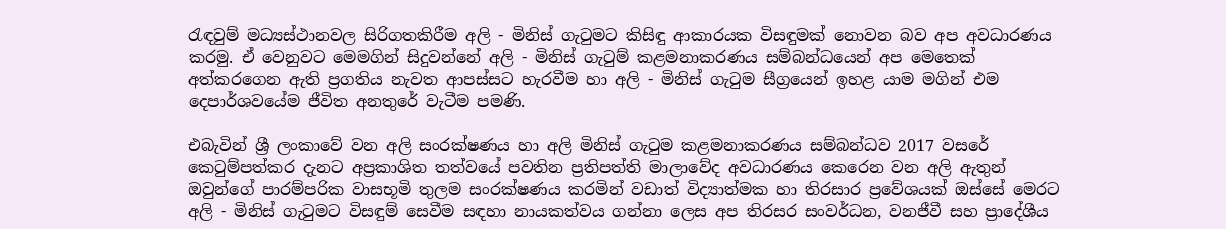රැඳවුම් මධ්‍යස්ථානවල සිරිගතකිරීම අලි - මිනිස් ගැටුමට කිසිඳු ආකාරයක විසඳුමක් නොවන බව අප අවධාරණය කරමු. ඒ වෙනුවට මෙමගින් සිදුවන්නේ අලි - මිනිස් ගැටුම් කළමනාකරණය සම්බන්ධයෙන් අප මෙතෙක් අත්කරගෙන ඇති ප්‍රගතිය නැවත ආපස්සට හැරවීම හා අලි - මිනිස් ගැටුම සීග්‍රයෙන් ඉහළ යාම මගින් එම දෙපාර්ශවයේම ජීවිත අනතුරේ වැටීම පමණි.

එබැවින් ශ්‍රී ලංකාවේ වන අලි සංරක්ෂණය හා අලි මිනිස් ගැටුම කළමනාකරණය සම්බන්ධව 2017 වසරේ කෙටුම්පත්කර දැනට අප්‍රකාශිත තත්වයේ පවතින ප්‍රතිපත්ති මාලාවේද අවධාරණය කෙරෙන වන අලි ඇතුන් ඔවුන්ගේ පාරම්පරික වාසභූමි තුලම සංරක්ෂණය කරමින් වඩාත් විද්‍යාත්මක හා තිරසාර ප්‍රවේශයක් ඔස්සේ මෙරට අලි - මිනිස් ගැටුමට විසඳුම් සෙවීම සඳහා නායකත්වය ගන්නා ලෙස අප තිරසර සංවර්ධන, වනජීවී සහ ප්‍රාදේශීය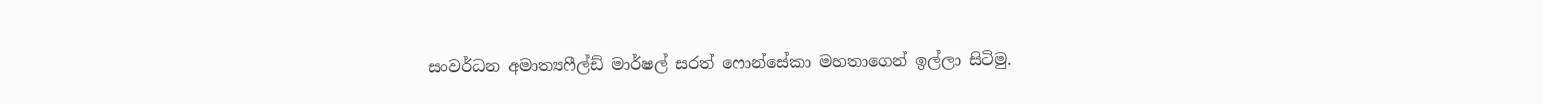සංවර්ධන අමාත්‍යෆීල්ඩ් මාර්ෂල් සරත් ෆොන්සේකා මහතාගෙන් ඉල්ලා සිටිමු.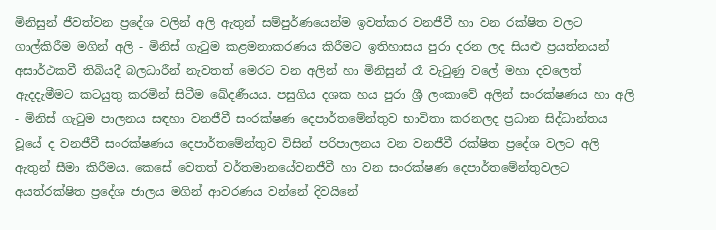මිනිසුන් ජීවත්වන ප්‍රදේශ වලින් අලි ඇතුන් සම්පුර්ණයෙන්ම ඉවත්කර වනජීවී හා වන රක්ෂිත වලට ගාල්කිරීම මගින් අලි - මිනිස් ගැටුම කළමනාකරණය කිරීමට ඉතිහාසය පුරා දරන ලද සියළු ප්‍රයත්නයන් අසාර්ථකවී තිබියදී බලධාරීන් නැවතත් මෙරට වන අලින් හා මිනිසුන් රෑ වැටුණු වලේ මහා දවලෙත් ඇදදැමීමට කටයුතු කරමින් සිටීම ඛේදණීයය. පසුගිය දශක හය පුරා ශ්‍රී ලංකාවේ අලින් සංරක්ෂණය හා අලි - මිනිස් ගැටුම පාලනය සඳහා වනජීවී සංරක්ෂණ දෙපාර්තමේන්තුව භාවිතා කරනලද ප්‍රධාන සිද්ධාන්තය වූයේ ද වනජීවී සංරක්ෂණය දෙපාර්තමේන්තුව විසින් පරිපාලනය වන වනජීවී රක්ෂිත ප්‍රදේශ වලට අලි ඇතුන් සීමා කිරීමය. කෙසේ වෙතත් වර්තමානයේවනජීවී හා වන සංරක්ෂණ දෙපාර්තමේන්තුවලට අයත්රක්ෂිත ප්‍රදේශ ජාලය මගින් ආවරණය වන්නේ දිවයිනේ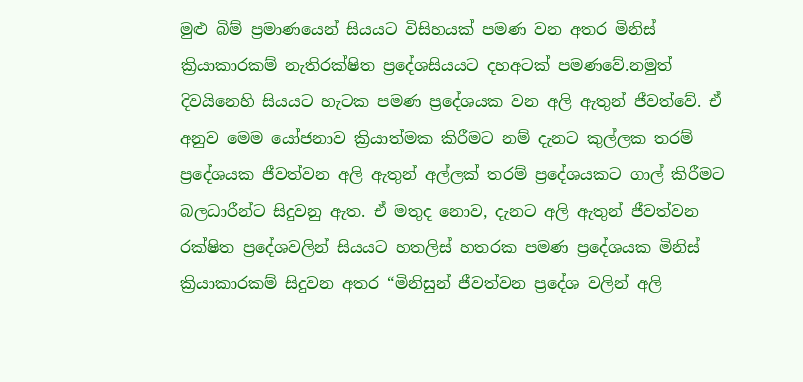මුළු බිම් ප්‍රමාණයෙන් සියයට විසිහයක් පමණ වන අතර මිනිස් ක්‍රියාකාරකම් නැතිරක්ෂිත ප්‍රදේශසියයට දහඅටක් පමණවේ.නමුත් දිවයිනෙහි සියයට හැටක පමණ ප්‍රදේශයක වන අලි ඇතුන් ජීවත්වේ. ඒ අනුව මෙම යෝජනාව ක්‍රියාත්මක කිරීමට නම් දැනට කුල්ලක තරම් ප්‍රදේශයක ජීවත්වන අලි ඇතුන් අල්ලක් තරම් ප්‍රදේශයකට ගාල් කිරීමට බලධාරීන්ට සිදුවනු ඇත. ඒ මතුද නොව, දැනට අලි ඇතුන් ජීවත්වන රක්ෂිත ප්‍රදේශවලින් සියයට හතලිස් හතරක පමණ ප්‍රදේශයක මිනිස් ක්‍රියාකාරකම් සිදුවන අතර “මිනිසුන් ජීවත්වන ප්‍රදේශ වලින් අලි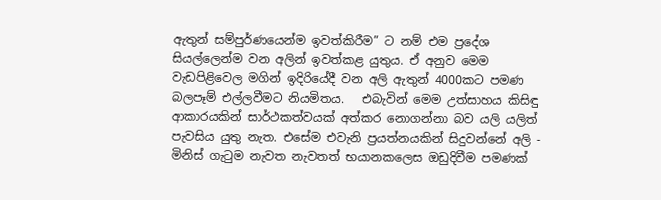ඇතුන් සම්පුර්ණයෙන්ම ඉවත්කිරීම” ට නම් එම ප්‍රදේශ සියල්ලෙන්ම වන අලින් ඉවත්කළ යුතුය. ඒ අනුව මෙම වැඩපිළිවෙල මගින් ඉදිරියේදී වන අලි ඇතුන් 4000කට පමණ බලපෑම් එල්ලවීමට නියමිතය.   එබැවින් මෙම උත්සාහය කිසිඳු ආකාරයකින් සාර්ථකත්වයක් අත්කර නොගන්නා බව යලි යලිත් පැවසිය යුතු නැත. එසේම එවැනි ප්‍රයත්නයකින් සිදුවන්නේ අලි - මිනිස් ගැටුම නැවත නැවතත් භයානකලෙස ඔඩුදිවීම පමණක්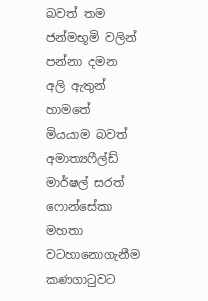බවත් තම ජන්මභූමි වලින් පන්නා දමන අලි ඇතුන් හාමතේ මියයාම බවත් අමාත්‍යෆීල්ඩ් මාර්ෂල් සරත් ෆොන්සේකා මහතා වටහානොගැනීම කණගාටුවට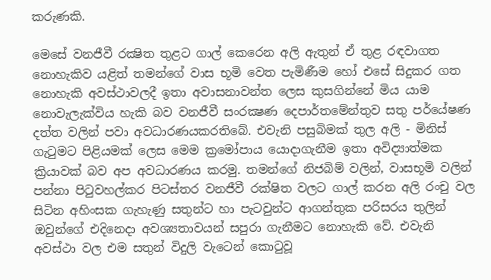කරුණකි.

මෙසේ වනජීවී රක්‍ෂිත තුළට ගාල් කෙරෙන අලි ඇතුන් ඒ තුළ රඳවාගත නොහැකිව යළිත් තමන්ගේ වාස භූමි වෙත පැමිණීම හෝ එසේ සිදුකර ගත නොහැකි අවස්‌ථාවලදී ඉතා අවාසනාවන්ත ලෙස කුසගින්නේ මිය යාම නොවැලැක්විය හැකි බව වනජීවී සංරක්‍ෂණ දෙපාර්තමේන්තුව සතු පර්යේෂණ දත්ත වලින් පවා අවධාරණයකරතිබේ. එවැනි පසුබිමක් තුල අලි - මිනිස්‌ ගැටුමට පිළියමක්‌ ලෙස මෙම ක්‍රමෝපාය යොදාගැනීම ඉතා අවිද්‍යාත්මක ක්‍රියාවක් බව අප අවධාරණය කරමු. තමන්ගේ නිජබිම් වලින්, වාසභූමි වලින් පන්නා පිටුවහල්කර පිටස්තර වනජීවී රක්ෂිත වලට ගාල් කරන අලි රංචු වල සිටින අහිංසක ගැහැණු සතුන්ට හා පැටවුන්ට ආගන්තුක පරිසරය තුලින් ඔවුන්ගේ එදිනෙදා අවශ්‍යතාවයන් සපුරා ගැනීමට නොහැකි වේ. එවැනි අවස්ථා වල එම සතුන් විදුලි වැටෙන් කොටුවූ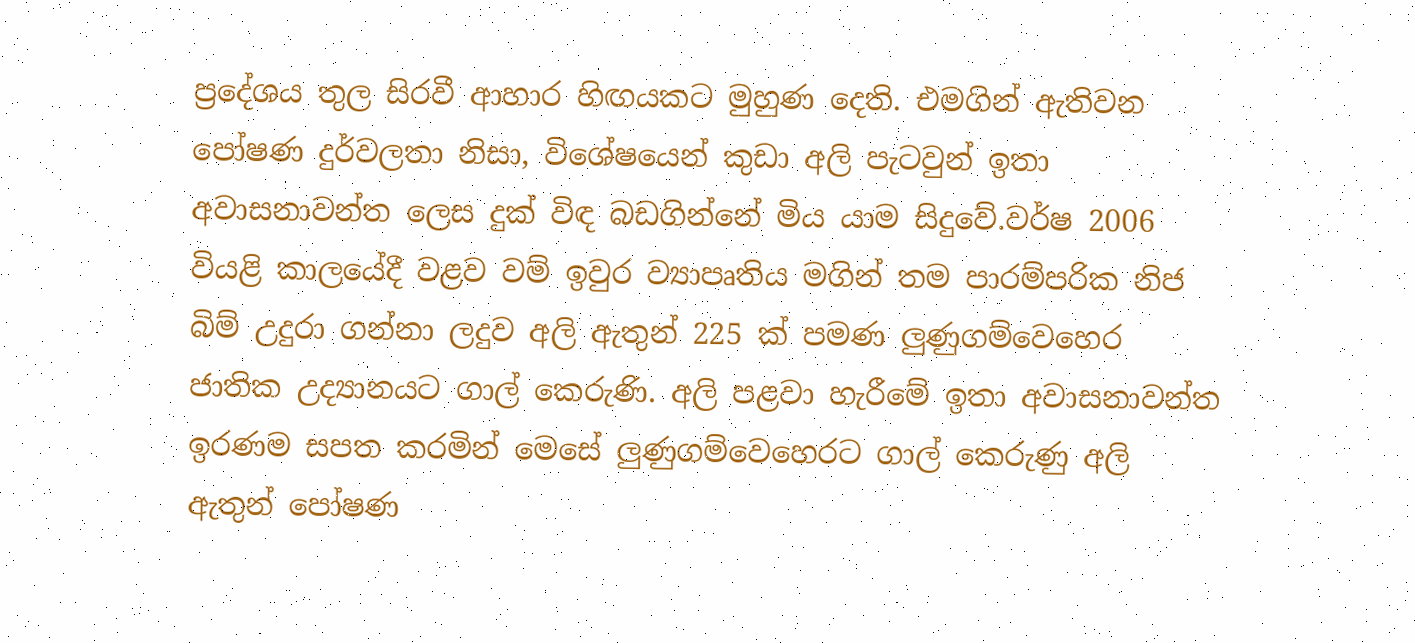ප්‍රදේශය තුල සිරවී ආහාර හිඟයකට මුහුණ දෙති. එමගින් ඇතිවන පෝෂණ දුර්වලතා නිසා, විශේෂයෙන් කුඩා අලි පැටවුන් ඉතා අවාසනාවන්ත ලෙස දුක් විඳ බඩගින්නේ මිය යාම සිදුවේ.වර්ෂ 2006 වියළි කාලයේදී වළව වම් ඉවුර ව්‍යාපෘතිය මගින් තම පාරම්පරික නිජ බිම් උදුරා ගන්නා ලදුව අලි ඇතුන් 225 ක්‌ පමණ ලුණුගම්වෙහෙර ජාතික උද්‍යානයට ගාල් කෙරුණි. අලි පළවා හැරීමේ ඉතා අවාසනාවන්ත ඉරණම සපත කරමින් මෙසේ ලුණුගම්වෙහෙරට ගාල් කෙරුණු අලි ඇතුන් පෝෂණ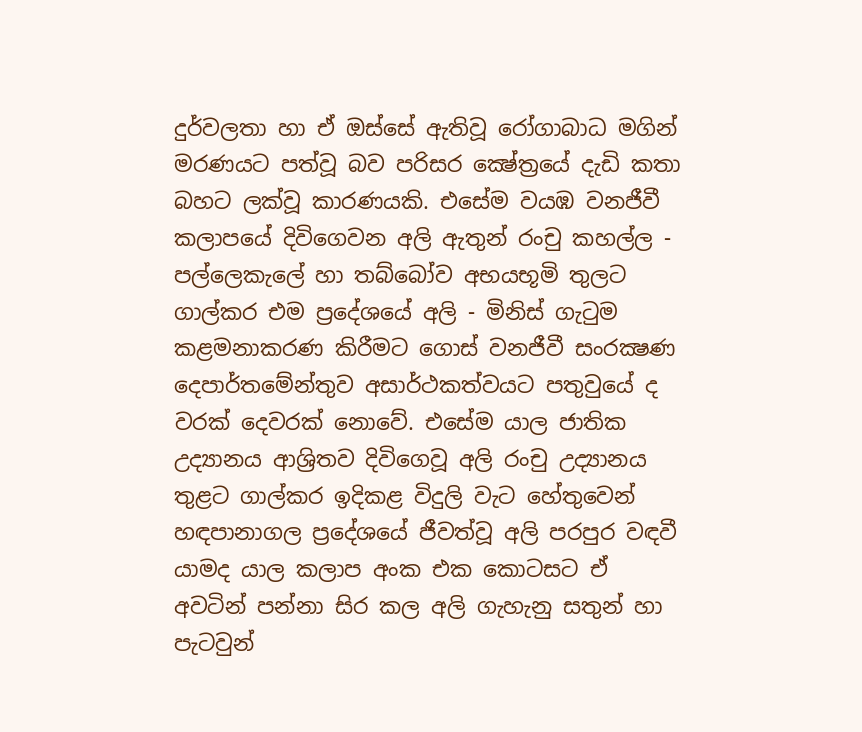දුර්වලතා හා ඒ ඔස්‌සේ ඇතිවූ රෝගාබාධ මගින් මරණයට පත්වූ බව පරිසර ක්‍ෂේත්‍රයේ දැඩි කතා බහට ලක්‌වූ කාරණයකි. එසේම වයඹ වනජීවී කලාපයේ දිවිගෙවන අලි ඇතුන් රංචු කහල්ල - පල්ලෙකැලේ හා තබ්බෝව අභයභූමි තුලට ගාල්කර එම ප්‍රදේශයේ අලි - මිනිස් ගැටුම කළමනාකරණ කිරීමට ගොස් වනජීවී සංරක්‍ෂණ දෙපාර්තමේන්තුව අසාර්ථකත්වයට පතුවුයේ ද වරක් දෙවරක් නොවේ. එසේම යාල ජාතික උද්‍යානය ආශ්‍රිතව දිවිගෙවූ අලි රංචු උද්‍යානය තුළට ගාල්කර ඉදිකළ විදුලි වැට හේතුවෙන් හඳපානාගල ප්‍රදේශයේ ජීවත්වූ අලි පරපුර වඳවී යාමද යාල කලාප අංක එක කොටසට ඒ අවටින් පන්නා සිර කල අලි ගැහැනු සතුන් හා පැටවුන්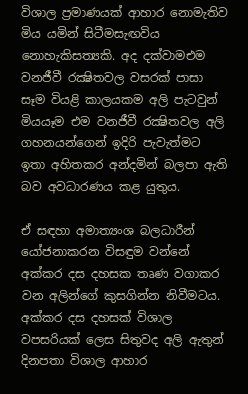විශාල ප්‍රමාණයක්‌ ආහාර නොමැතිව මිය යමින් සිටීමසැඟවිය නොහැකිසත්‍යකි. අද දක්වාමඑම වනජීවී රක්‍ෂිතවල වසරක්‌ පාසා සෑම වියළි කාලයකම අලි පැටවුන් මියයෑම එම වනජීවී රක්‍ෂිතවල අලි ගහනයන්ගෙන් ඉදිරි පැවැත්මට ඉතා අහිතකර අන්දමින් බලපා ඇති බව අවධාරණය කළ යුතුය.

ඒ සඳහා අමාත්‍යංශ බලධාරීන් යෝජනාකරන විසඳුම වන්නේ අක්කර දස දහසක තෘණ වගාකර වන අලින්ගේ කුසගින්න නිවීමටය. අක්කර දස දහසක් විශාල වපසරියක් ලෙස සිතුවද අලි ඇතුන් දිනපතා විශාල ආහාර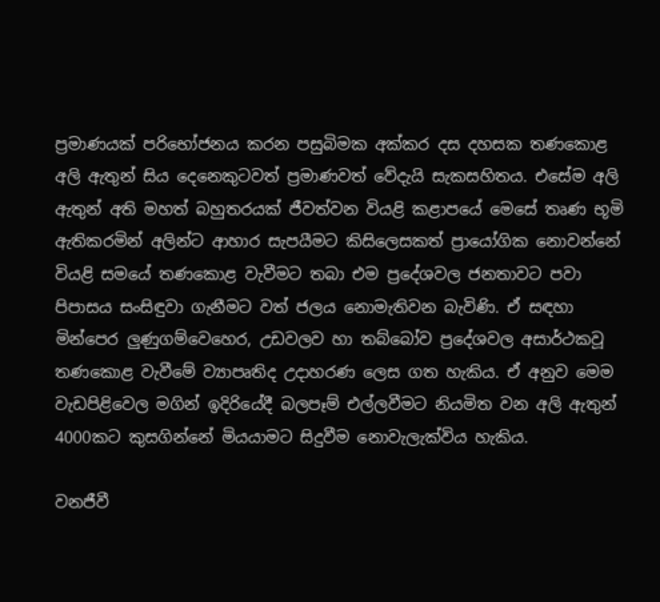ප්‍රමාණයක් පරිභෝජනය කරන පසුබිමක අක්කර දස දහසක තණකොළ අලි ඇතුන් සිය දෙනෙකුටවත් ප්‍රමාණවත් වේදැයි සැකසහිතය. එසේම අලි ඇතුන් අති මහත් බහුතරයක් ජීවත්වන වියළි කළාපයේ මෙසේ තෘණ භූමි ඇතිකරමින් අලින්ට ආහාර සැපයීමට කිසිලෙසකත් ප්‍රායෝගික නොවන්නේ වියළි සමයේ තණකොළ වැවීමට තබා එම ප්‍රදේශවල ජනතාවට පවා පිපාසය සංසිඳුවා ගැනීමට වත් ජලය නොමැතිවන බැවිණි. ඒ සඳහා මින්පෙර ලුණුගම්වෙහෙර, උඩවලව හා තබ්බෝව ප්‍රදේශවල අසාර්ථකවූ තණකොළ වැවීමේ ව්‍යාපෘතිද උදාහරණ ලෙස ගත හැකිය. ඒ අනුව මෙම වැඩපිළිවෙල මගින් ඉදිරියේදී බලපෑම් එල්ලවීමට නියමිත වන අලි ඇතුන් 4000කට කුසගින්නේ මියයාමට සිදුවීම නොවැලැක්විය හැකිය.

වනජීවී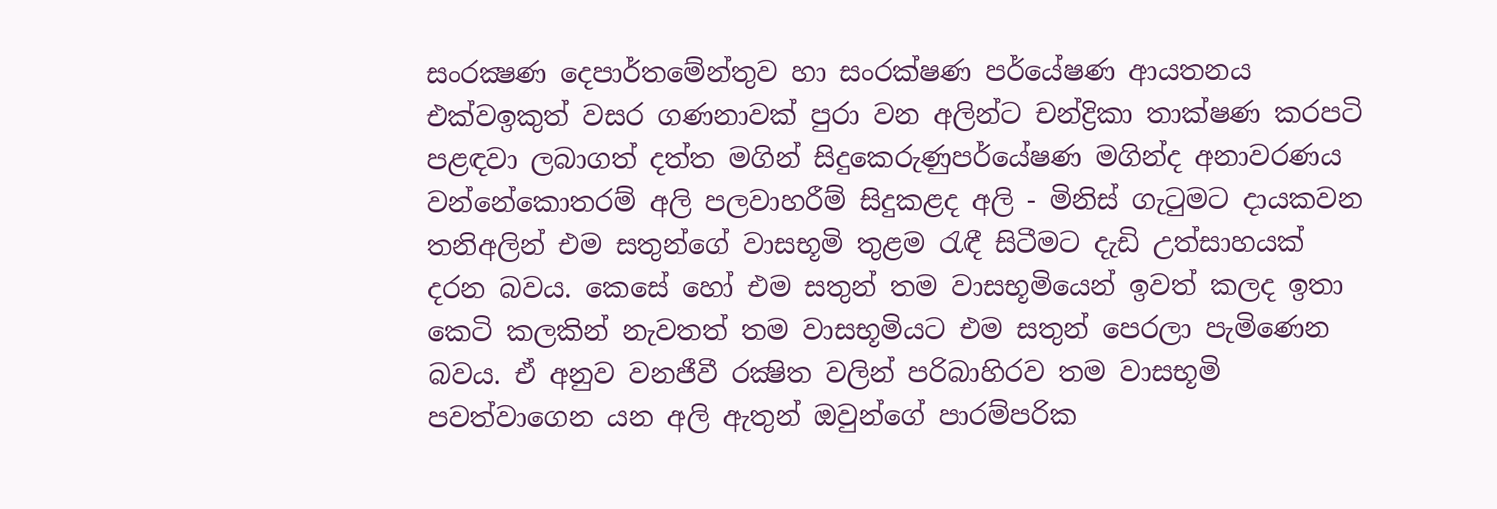සංරක්‍ෂණ දෙපාර්තමේන්තුව හා සංරක්ෂණ පර්යේෂණ ආයතනය එක්වඉකුත් වසර ගණනාවක් පුරා වන අලින්ට චන්ද්‍රිකා තාක්ෂණ කරපටි පළඳවා ලබාගත් දත්ත මගින් සිදුකෙරුණුපර්යේෂණ මගින්ද අනාවරණය වන්නේකොතරම් අලි පලවාහරීම් සිදුකළද අලි - මිනිස් ගැටුමට දායකවන තනිඅලින් එම සතුන්ගේ වාසභූමි තුළම රැඳී සිටීමට දැඩි උත්සාහයක් දරන බවය. කෙසේ හෝ එම සතුන් තම වාසභූමියෙන් ඉවත් කලද ඉතා කෙටි කලකින් නැවතත් තම වාසභූමියට එම සතුන් පෙරලා පැමිණෙන බවය. ඒ අනුව වනජීවී රක්‍ෂිත වලින් පරිබාහිරව තම වාසභූමි පවත්වාගෙන යන අලි ඇතුන් ඔවුන්ගේ පාරම්පරික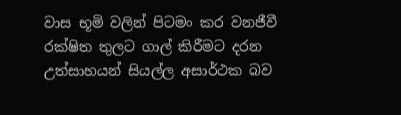වාස භූමි වලින් පිටමං කර වනජීවී රක්ෂිත තුලට ගාල් කිරීමට දරන උත්සාහයන් සියල්ල අසාර්ථක බව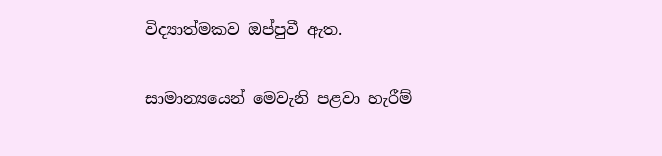විද්‍යාත්මකව ඔප්පුවී ඇත.

සාමාන්‍යයෙන් මෙවැනි පළවා හැරීම්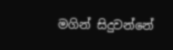මගින් සිදුවන්නේ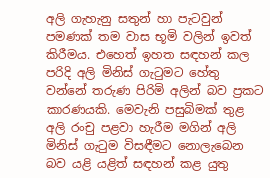අලි ගැහැනු සතුන් හා පැටවුන් පමණක්‌ තම වාස භූමි වලින් ඉවත් කිරීමය. එහෙත් ඉහත සඳහන් කල පරිදි අලි මිනිස්‌ ගැටුමට හේතු වන්නේ තරුණ පිරිමි අලින් බව ප්‍රකට කාරණයකි. මෙවැනි පසුබිමක්‌ තුළ අලි රංචු පළවා හැරීම මගින් අලි මිනිස්‌ ගැටුම විසඳීමට නොලැබෙන බව යළි යළිත් සඳහන් කළ යුතු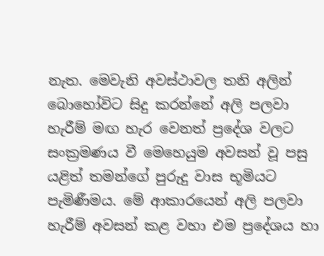නැත. මෙවැනි අවස්ථාවල තනි අලින් බොහෝවිට සිදු කරන්නේ අලි පලවා හැරීම් මඟ හැර වෙනත් ප්‍රදේශ වලට සංක්‍රමණය වී මෙහෙයුම අවසන් වූ පසු යළිත් තමන්ගේ පුරුදු වාස භූමියට පැමිණීමය. මේ ආකාරයෙන් අලි පලවා හැරීම් අවසන් කළ වහා එම ප්‍රදේශය හා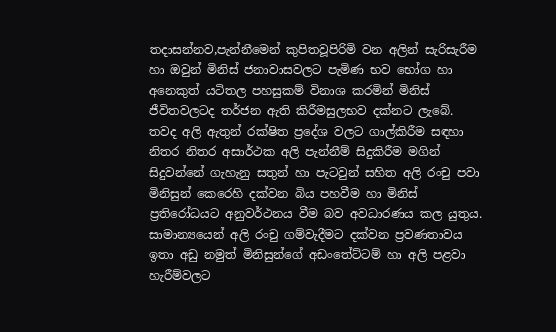තදාසන්නව,පැන්නීමෙන් කුපිතවූපිරිමි වන අලින් සැරිසැරීම හා ඔවුන් මිනිස්‌ ජනාවාසවලට පැමිණ භව භෝග හා අනෙකුත් යටිතල පහසුකම් විනාශ කරමින් මිනිස්‌ ජීවිතවලටද තර්ජන ඇති කිරීමසුලභව දක්නට ලැබේ.
තවද අලි ඇතුන් රක්ෂිත ප්‍රදේශ වලට ගාල්කිරීම සඳහා නිතර නිතර අසාර්ථක අලි පැන්නීම් සිදුකිරීම මගින් සිදුවන්නේ ගැහැනු සතුන් හා පැටවුන් සහිත අලි රංචු පවා මිනිසුන් කෙරෙහි දක්‌වන බිය පහවීම හා මිනිස්‌ ප්‍රතිරෝධයට අනුවර්ථනය වීම බව අවධාරණය කල යුතුය. සාමාන්‍යයෙන් අලි රංචු ගම්වැදීමට දක්වන ප්‍රවණතාවය ඉතා අඩු නමුත් මිනිසුන්ගේ අඩංතේට්‌ටම් හා අලි පළවා හැරීම්වලට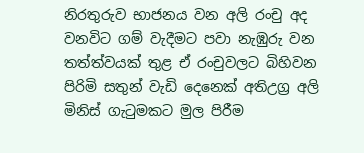නිරතුරුව භාජනය වන අලි රංචු අද වනවිට ගම් වැදීමට පවා නැඹුරු වන තත්ත්වයක්‌ තුළ ඒ රංචුවලට බිහිවන පිරිමි සතුන් වැඩි දෙනෙක්‌ අතිඋග්‍ර අලි මිනිස්‌ ගැටුමකට මුල පිරීම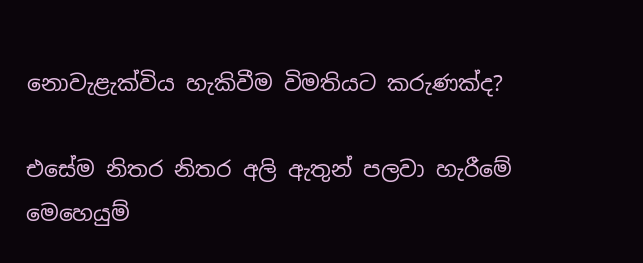නොවැළැක්‌විය හැකිවීම විමතියට කරුණක්‌ද?

එසේම නිතර නිතර අලි ඇතුන් පලවා හැරීමේ මෙහෙයුම්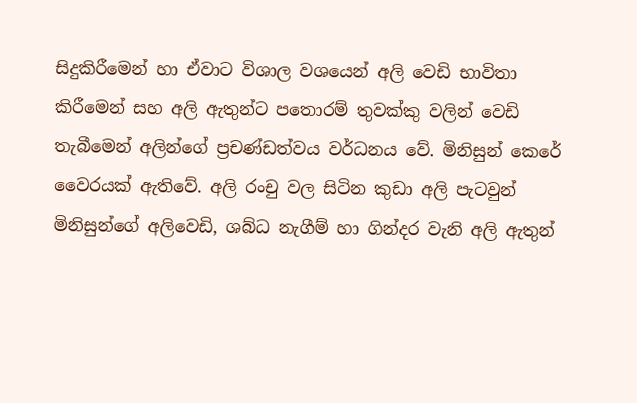සිදුකිරීමෙන් හා ඒවාට විශාල වශයෙන් අලි වෙඩි භාවිතා කිරීමෙන් සහ අලි ඇතුන්ට පතොරම් තුවක්කු වලින් වෙඩි තැබීමෙන් අලින්ගේ ප්‍රචණ්ඩත්වය වර්ධනය වේ. මිනිසුන් කෙරේ වෛරයක් ඇතිවේ. අලි රංචු වල සිටින කුඩා අලි පැටවුන් මිනිසුන්ගේ අලිවෙඩි, ශබ්ධ නැගීම් හා ගින්දර වැනි අලි ඇතුන්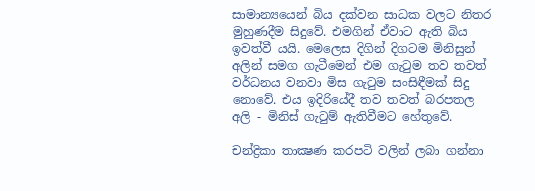සාමාන්‍යයෙන් බිය දක්වන සාධක වලට නිතර මුහුණදීම සිදුවේ. එමගින් ඒවාට ඇති බිය ඉවත්වී යයි. මෙලෙස දිගින් දිගටම මිනිසුන් අලින් සමග ගැටීමෙන් එම ගැටුම තව තවත් වර්ධනය වනවා මිස ගැටුම සංසිඳීමක් සිදු නොවේ. එය ඉදිරියේදී තව තවත් බරපතල අලි - මිනිස් ගැටුම් ඇතිවීමට හේතුවේ.

චන්ද්‍රිකා තාක්‍ෂණ කරපටි වලින් ලබා ගන්නා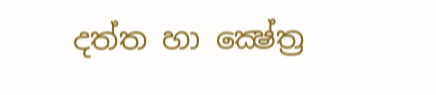දත්ත හා ක්‍ෂේත්‍ර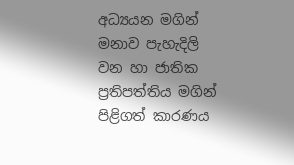අධ්‍යයන මගින් මනාව පැහැදිලි වන හා ජාතික ප්‍රතිපත්තිය මගින් පිළිගත් කාරණය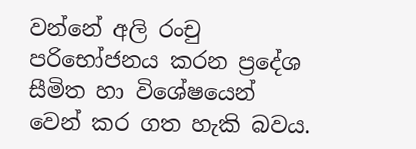වන්නේ අලි රංචු පරිභෝජනය කරන ප්‍රදේශ සීමිත හා විශේෂයෙන් වෙන් කර ගත හැකි බවය.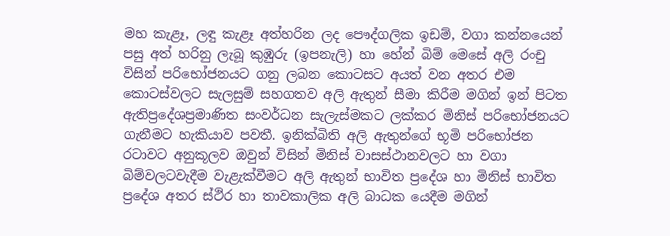මහ කැළෑ, ලඳු කැළෑ අත්හරින ලද පෞද්ගලික ඉඩම්, වගා කන්නයෙන් පසු අත් හරිනු ලැබූ කුඹුරු (ඉපනැලි) හා හේන් බිම් මෙසේ අලි රංචු විසින් පරිභෝජනයට ගනු ලබන කොටසට අයත් වන අතර එම කොටස්‌වලට සැලසුම් සහගතව අලි ඇතුන් සීමා කිරීම මගින් ඉන් පිටත ඇතිප්‍රදේශප්‍රමාණිත සංවර්ධන සැලැස්‌මකට ලක්‌කර මිනිස්‌ පරිභෝජනයට ගැනීමට හැකියාව පවතී. ඉනික්‌බිති අලි ඇතුන්ගේ භූමි පරිභෝජන රටාවට අනුකූලව ඔවුන් විසින් මිනිස්‌ වාසස්‌ථානවලට හා වගා බිම්වලටවැදීම වැළැක්‌වීමට අලි ඇතුන් භාවිත ප්‍රදේශ හා මිනිස්‌ භාවිත ප්‍රදේශ අතර ස්‌ථිර හා තාවකාලික අලි බාධක යෙදීම මගින්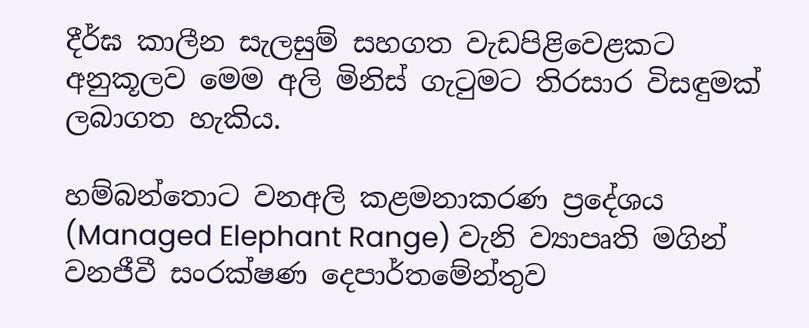දීර්ඝ කාලීන සැලසුම් සහගත වැඩපිළිවෙළකට අනුකූලව මෙම අලි මිනිස්‌ ගැටුමට තිරසාර විසඳුමක්‌ ලබාගත හැකිය.

හම්බන්තොට වනඅලි කළමනාකරණ ප්‍රදේශය (Managed Elephant Range) වැනි ව්‍යාපෘති මගින් වනජීවී සංරක්ෂණ දෙපාර්තමේන්තුව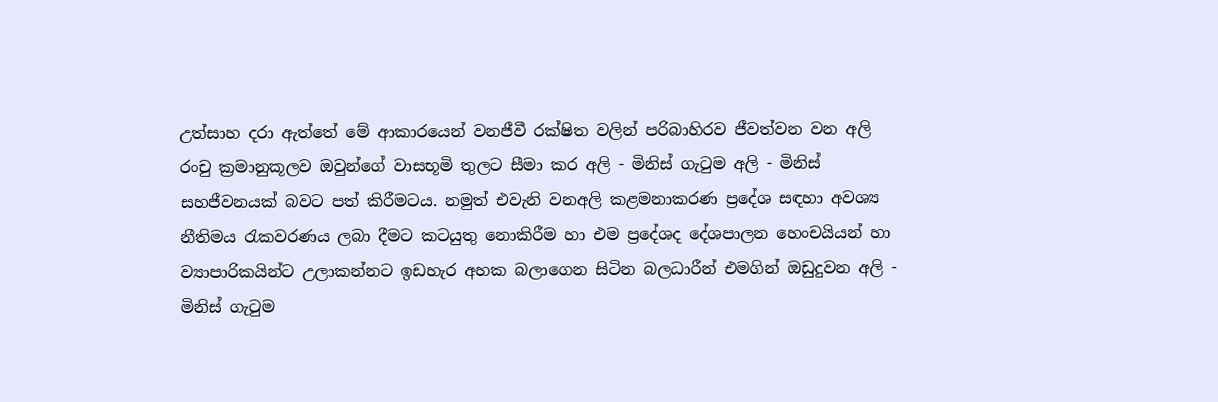උත්සාහ දරා ඇත්තේ මේ ආකාරයෙන් වනජීවී රක්ෂිත වලින් පරිබාහිරව ජීවත්වන වන අලි රංචු ක්‍රමානුකූලව ඔවුන්ගේ වාසභූමි තුලට සීමා කර අලි - මිනිස් ගැටුම අලි - මිනිස් සහජීවනයක් බවට පත් කිරීමටය. නමුත් එවැනි වනඅලි කළමනාකරණ ප්‍රදේශ සඳහා අවශ්‍ය නීතිමය රැකවරණය ලබා දීමට කටයුතු නොකිරීම හා එම ප්‍රදේශද දේශපාලන හෙංචයියන් හා ව්‍යාපාරිකයින්ට උලාකන්නට ඉඩහැර අහක බලාගෙන සිටින බලධාරීන් එමගින් ඔඩුදුවන අලි - මිනිස් ගැටුම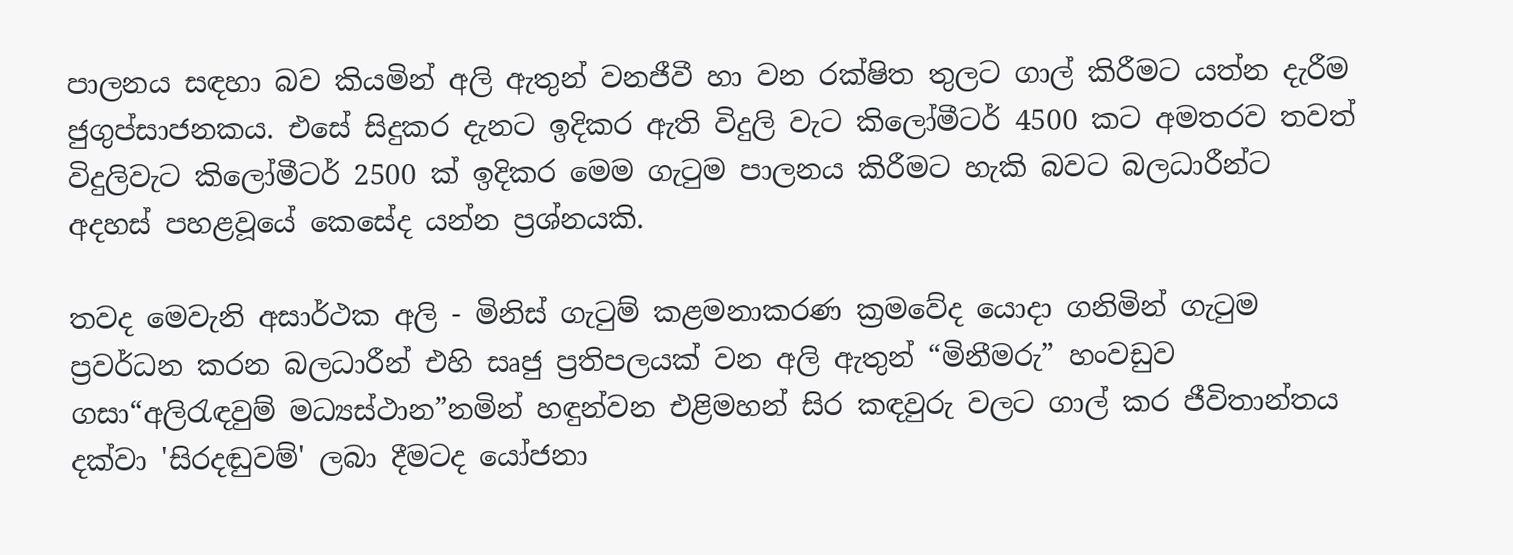පාලනය සඳහා බව කියමින් අලි ඇතුන් වනජීවී හා වන රක්ෂිත තුලට ගාල් කිරීමට යත්න දැරීම ජුගුප්සාජනකය. එසේ සිදුකර දැනට ඉදිකර ඇති විදුලි වැට කිලෝමීටර් 4500 කට අමතරව තවත් විදුලිවැට කිලෝමීටර් 2500 ක් ඉදිකර මෙම ගැටුම පාලනය කිරීමට හැකි බවට බලධාරීන්ට අදහස් පහළවූයේ කෙසේද යන්න ප්‍රශ්නයකි.

තවද මෙවැනි අසාර්ථක අලි - මිනිස් ගැටුම් කළමනාකරණ ක්‍රමවේද යොදා ගනිමින් ගැටුම ප්‍රවර්ධන කරන බලධාරීන් එහි සෘජු ප්‍රතිපලයක් වන අලි ඇතුන් “මිනීමරු” හංවඩුව ගසා“අලිරැඳවුම් මධ්‍යස්‌ථාන”නමින් හඳුන්වන එළිමහන් සිර කඳවුරු වලට ගාල් කර ජීවිතාන්තය දක්‌වා 'සිරදඬුවම්' ලබා දීමටද යෝජනා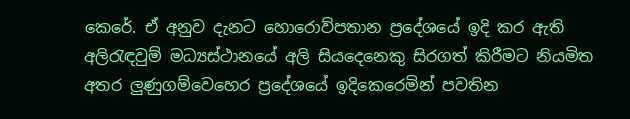කෙරේ. ඒ අනුව දැනට හොරොව්පතාන ප්‍රදේශයේ ඉදි කර ඇති අලිරැඳවුම් මධ්‍යස්‌ථානයේ අලි සියදෙනෙකු සිරගත් කිරීමට නියමිත අතර ලුණුගම්වෙහෙර ප්‍රදේශයේ ඉදිකෙරෙමින් පවතින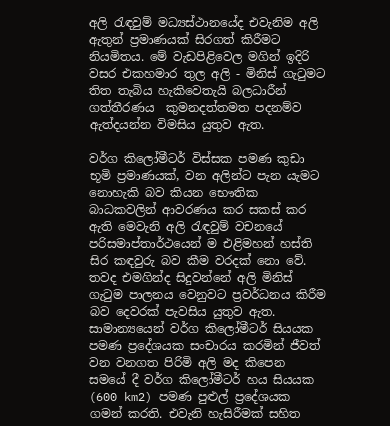අලි රැඳවුම් මධ්‍යස්ථානයේද එවැනිම අලි ඇතුන් ප්‍රමාණයක් සිරගත් කිරීමට නියමිතය. මේ වැඩපිළිවෙල මගින් ඉදිරි වසර එකහමාර තුල අලි - මිනිස් ගැටුමට තිත තැබිය හැකිවෙතැයි බලධාරීන් ගත්තීරණය  කුමනදත්තමත පදනම්ව ඇත්දයන්න විමසිය යුතුව ඇත.

වර්ග කිලෝමීටර් විස්සක පමණ කුඩා භූමි ප්‍රමාණයක්‌, වන අලින්ට පැන යැමට නොහැකි බව කියන භෞතික බාධකවලින් ආවරණය කර සකස්‌ කර ඇති මෙවැනි අලි රැඳවුම් වචනයේ පරිසමාප්තාර්ථයෙන් ම එළිමහන් හස්‌ති සිර කඳවුරු‌ බව කීම වරදක්‌ නො වේ. තවද එමගින්ද සිදුවන්නේ අලි මිනිස්‌ ගැටුම පාලනය වෙනුවට ප්‍රවර්ධනය කිරීම බව දෙවරක් පැවසිය යුතුව ඇත. සාමාන්‍යයෙන් වර්ග කිලෝමීටර් සියයක පමණ ප්‍රදේශයක සංචාරය කරමින් ජීවත් වන වනගත පිරිමි අලි මද කිපෙන සමයේ දී වර්ග කිලෝමීටර් හය සියයක (600 km2) පමණ පුළුල් ප්‍රදේශයක ගමන් කරති. එවැනි හැසිරීමක්‌ සහිත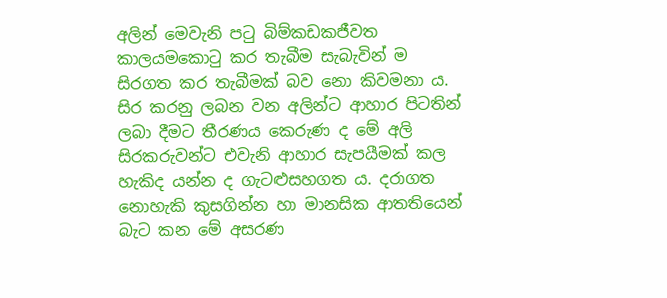අලින් මෙවැනි පටු බිම්කඩකජීවත කාලයමකොටු කර තැබීම සැබැවින් ම සිරගත කර තැබීමක්‌ බව නො කිවමනා ය. සිර කරනු ලබන වන අලින්ට ආහාර පිටතින් ලබා දීමට තීරණය කෙරුණ ද මේ අලි සිරකරුවන්ට එවැනි ආහාර සැපයීමක්‌ කල හැකිද යන්න ද ගැටළුසහගත ය. දරාගත නොහැකි කුසගින්න හා මානසික ආතතියෙන් බැට කන මේ අසරණ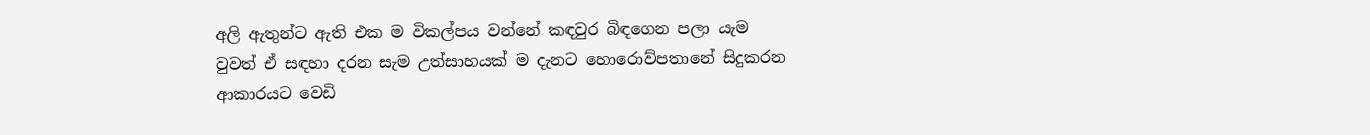අලි ඇතුන්ට ඇති එක ම විකල්පය වන්නේ කඳවුර බිඳගෙන පලා යැම වුවත් ඒ සඳහා දරන සැම උත්සාහයක්‌ ම දැනට හොරොව්පතානේ සිදුකරන ආකාරයට වෙඩි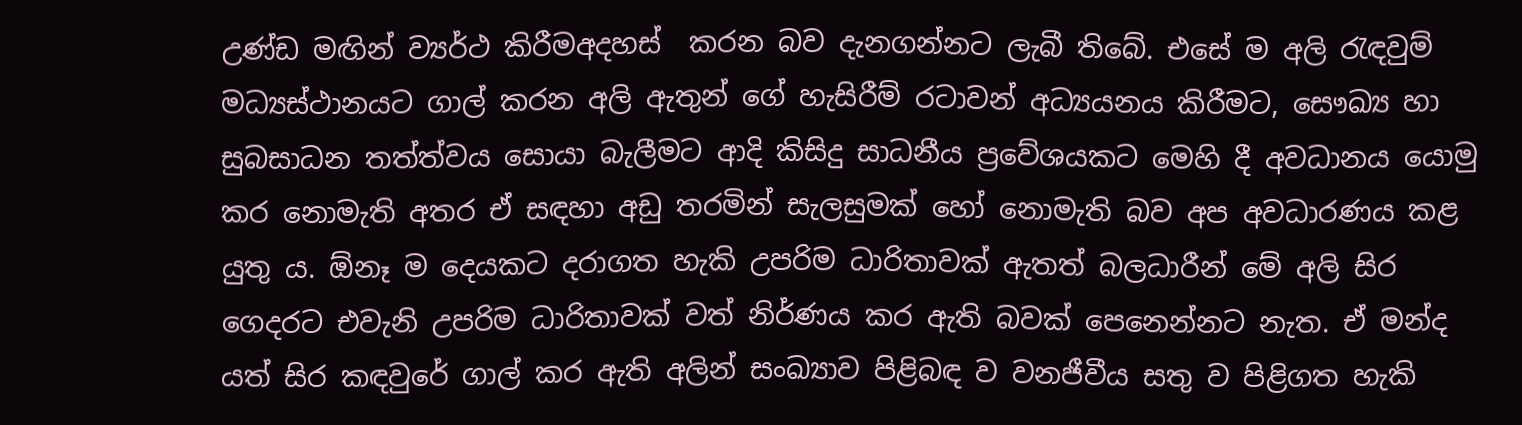උණ්‌ඩ මඟින් ව්‍යර්ථ කිරීමඅදහස්  කරන බව දැනගන්නට ලැබී තිබේ. එසේ ම අලි රැඳවුම් මධ්‍යස්‌ථානයට ගාල් කරන අලි ඇතුන් ගේ හැසිරීම් රටාවන් අධ්‍යයනය කිරීමට, සෞඛ්‍ය හා සුබසාධන තත්ත්වය සොයා බැලීමට ආදි කිසිදු සාධනීය ප්‍රවේශයකට මෙහි දී අවධානය යොමු කර නොමැති අතර ඒ සඳහා අඩු තරමින් සැලසුමක්‌ හෝ නොමැති බව අප අවධාරණය කළ යුතු ය. ඕනෑ ම දෙයකට දරාගත හැකි උපරිම ධාරිතාවක්‌ ඇතත් බලධාරීන් මේ අලි සිර ගෙදරට එවැනි උපරිම ධාරිතාවක්‌ වත් නිර්ණය කර ඇති බවක්‌ පෙනෙන්නට නැත. ඒ මන්ද යත් සිර කඳවුරේ ගාල් කර ඇති අලින් සංඛ්‍යාව පිළිබඳ ව වනජීවීය සතු ව පිළිගත හැකි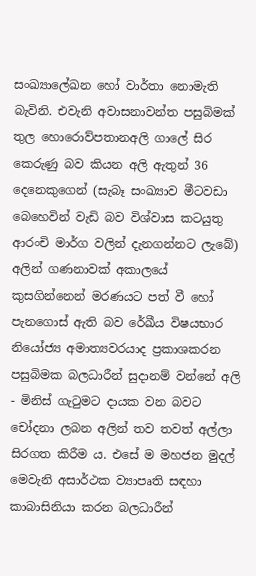සංඛ්‍යාලේඛන හෝ වාර්තා නොමැති බැවිනි. එවැනි අවාසනාවන්ත පසුබිමක් තුල හොරොව්පතානඅලි ගාලේ සිර කෙරුණු බව කියන අලි ඇතුන් 36 දෙනෙකුගෙන් (සැබෑ සංඛ්‍යාව මීටවඩා බෙහෙවින් වැඩි බව විශ්වාස කටයුතු ආරංචි මාර්ග වලින් දැනගන්නට ලැබේ) අලින් ගණනාවක් අකාලයේ කුසගින්නෙන් මරණයට පත් වී හෝ පැනගොස් ඇති බව රේඛීය විෂයභාර නියෝජ්‍ය අමාත්‍යවරයාද ප්‍රකාශකරන පසුබිමක බලධාරීන් සුදානම් වන්නේ අලි - මිනිස්‌ ගැටුමට දායක වන බවට චෝදනා ලබන අලින් තව තවත් අල්ලා සිරගත කිරීම ය. එසේ ම මහජන මුදල් මෙවැනි අසාර්ථක ව්‍යාපෘති සඳහා කාබාසිනියා කරන බලධාරීන්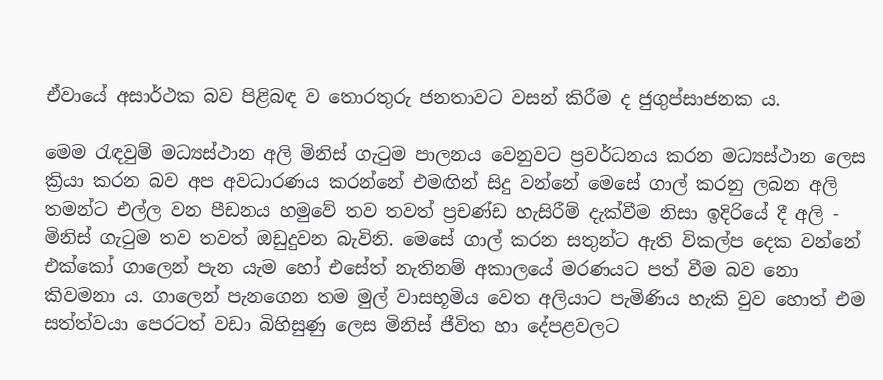ඒවායේ අසාර්ථක බව පිළිබඳ ව තොරතුරු ජනතාවට වසන් කිරීම ද ජුගුප්සාජනක ය.

මෙම රැඳවුම් මධ්‍යස්‌ථාන අලි මිනිස්‌ ගැටුම පාලනය වෙනුවට ප්‍රවර්ධනය කරන මධ්‍යස්‌ථාන ලෙස ක්‍රියා කරන බව අප අවධාරණය කරන්නේ එමඟින් සිදු වන්නේ මෙසේ ගාල් කරනු ලබන අලි තමන්ට එල්ල වන පීඩනය හමුවේ තව තවත් ප්‍රචණ්ඩ හැසිරීම් දැක්‌වීම නිසා ඉදිරියේ දී අලි - මිනිස්‌ ගැටුම තව තවත් ඔඩුදුවන බැවිනි. මෙසේ ගාල් කරන සතුන්ට ඇති විකල්ප දෙක වන්නේ එක්‌කෝ ගාලෙන් පැන යැම හෝ එසේත් නැතිනම් අකාලයේ මරණයට පත් වීම බව නො කිවමනා ය. ගාලෙන් පැනගෙන තම මුල් වාසභූමිය වෙත අලියාට පැමිණිය හැකි වුව හොත් එම සත්ත්වයා පෙරටත් වඩා බිහිසුණු ලෙස මිනිස්‌ ජීවිත හා දේපළවලට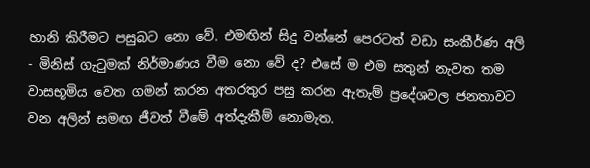හානි කිරීමට පසුබට නො වේ. එමඟින් සිදු වන්නේ පෙරටත් වඩා සංකීර්ණ අලි - මිනිස්‌ ගැටුමක්‌ නිර්මාණය වීම නො වේ ද? එසේ ම එම සතුන් නැවත තම වාසභූමිය වෙත ගමන් කරන අතරතුර පසු කරන ඇතැම් ප්‍රදේශවල ජනතාවට වන අලින් සමඟ ජීවත් වීමේ අත්දැකීම් නොමැත.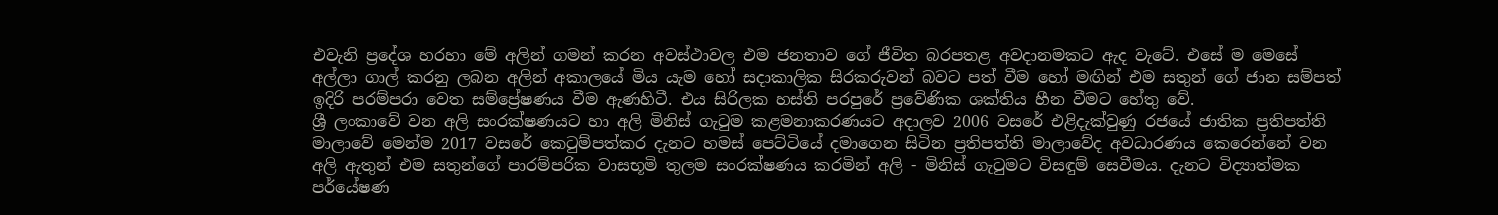එවැනි ප්‍රදේශ හරහා මේ අලින් ගමන් කරන අවස්‌ථාවල එම ජනතාව ගේ ජීවිත බරපතළ අවදානමකට ඇද වැටේ. එසේ ම මෙසේ අල්ලා ගාල් කරනු ලබන අලින් අකාලයේ මිය යැම හෝ සදාකාලික සිරකරුවන් බවට පත් වීම හෝ මඟින් එම සතුන් ගේ ජාන සම්පත් ඉදිරි පරම්පරා වෙත සම්ප්‍රේෂණය වීම ඇණහිටී. එය සිරිලක හස්‌ති පරපුරේ ප්‍රවේණික ශක්‌තිය හීන වීමට හේතු වේ.
ශ්‍රී ලංකාවේ වන අලි සංරක්ෂණයට හා අලි මිනිස් ගැටුම කළමනාකරණයට අදාලව 2006 වසරේ එළිදැක්වුණු රජයේ ජාතික ප්‍රතිපත්ති මාලාවේ මෙන්ම 2017 වසරේ කෙටුම්පත්කර දැනට හමස් පෙට්ටියේ දමාගෙන සිටින ප්‍රතිපත්ති මාලාවේද අවධාරණය කෙරෙන්නේ වන අලි ඇතුන් එම සතුන්ගේ පාරම්පරික වාසභූමි තුලම සංරක්ෂණය කරමින් අලි - මිනිස් ගැටුමට විසඳුම් සෙවීමය. දැනට විද්‍යාත්මක පර්යේෂණ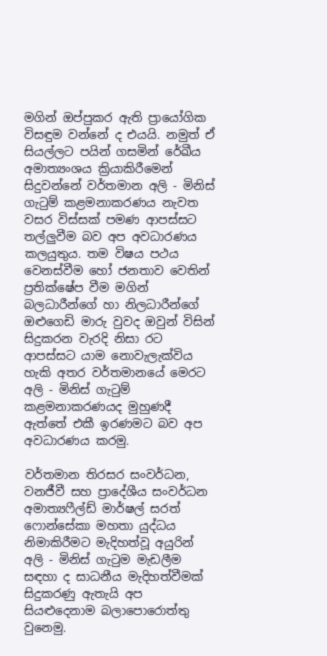මගින් ඔප්පුකර ඇති ප්‍රායෝගික විසඳුම වන්නේ ද එයයි. නමුත් ඒ සියල්ලට පයින් ගසමින් රේඛීය අමාත්‍යංශය ක්‍රියාකිරීමෙන් සිදුවන්නේ වර්තමාන අලි - මිනිස් ගැටුම් කළමනාකරණය නැවත වසර විස්සක් පමණ ආපස්සට තල්ලුවීම බව අප අවධාරණය කලයුතුය. තම විෂය පථය වෙනස්වීම හෝ ජනතාව වෙතින් ප්‍රතික්ෂේප වීම මගින් බලධාරීන්ගේ හා නිලධාරීන්ගේ ඔළුගෙඩි මාරු වුවද ඔවුන් විසින් සිදුකරන වැරදි නිසා රට ආපස්සට යාම නොවැලැක්විය හැකි අතර වර්තමානයේ මෙරට අලි - මිනිස් ගැටුම් කළමනාකරණයද මුහුණදී ඇත්තේ එකී ඉරණමට බව අප අවධාරණය කරමු.

වර්තමාන තිරසර සංවර්ධන, වනජීවී සහ ප්‍රාදේශීය සංවර්ධන අමාත්‍යෆීල්ඩ් මාර්ෂල් සරත් ෆොන්සේකා මහතා යුද්ධය නිමාකිරීමට මැදිහත්වූ අයුරින් අලි - මිනිස් ගැටුම මැඩලීම සඳහා ද සාධනීය මැදිහත්වීමක් සිදුකරණු ඇතැයි අප සියළුදෙනාම බලාපොරොත්තු වුනෙමු.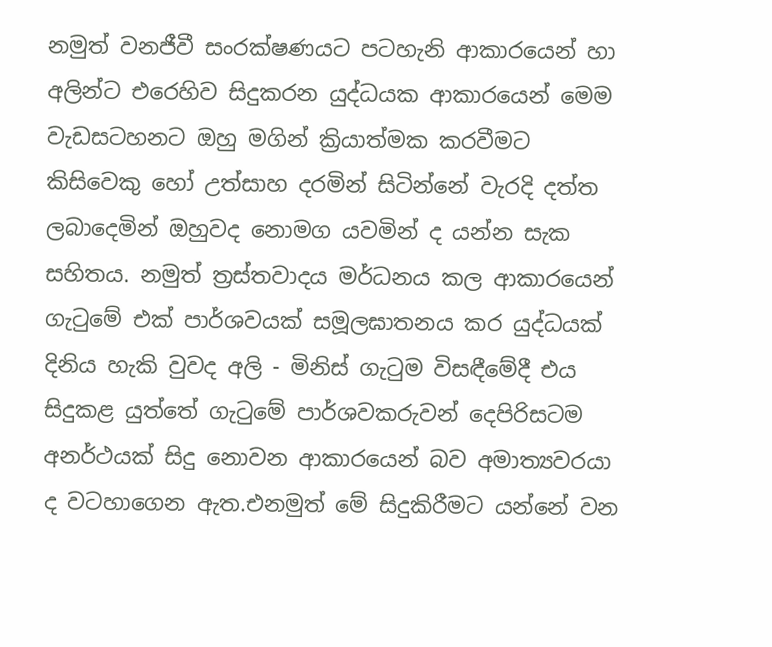නමුත් වනජීවී සංරක්ෂණයට පටහැනි ආකාරයෙන් හා අලින්ට එරෙහිව සිදුකරන යුද්ධයක ආකාරයෙන් මෙම වැඩසටහනට ඔහු මගින් ක්‍රියාත්මක කරවීමට කිසිවෙකු හෝ උත්සාහ දරමින් සිටින්නේ වැරදි දත්ත ලබාදෙමින් ඔහුවද නොමග යවමින් ද යන්න සැක සහිතය. නමුත් ත්‍රස්‌තවාදය මර්ධනය කල ආකාරයෙන් ගැටුමේ එක් පාර්ශවයක් සමූලඝාතනය කර යුද්ධයක් දිනිය හැකි වුවද අලි - මිනිස් ගැටුම විසඳීමේදී එය සිදුකළ යුත්තේ ගැටුමේ පාර්ශවකරුවන් දෙපිරිසටම අනර්ථයක් සිදු නොවන ආකාරයෙන් බව අමාත්‍යවරයා ද වටහාගෙන ඇත.එනමුත් මේ සිදුකිරීමට යන්නේ වන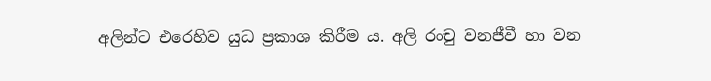අලින්ට එරෙහිව යුධ ප්‍රකාශ කිරීම ය. අලි රංචු වනජීවී හා වන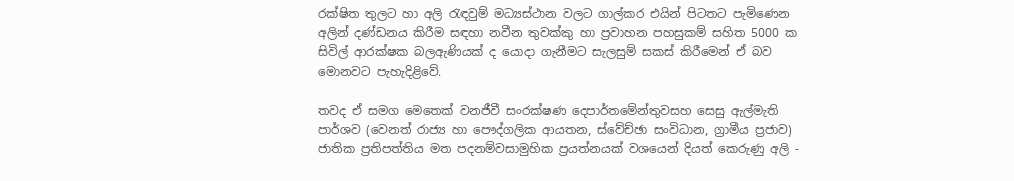රක්ෂිත තුලට හා අලි රැඳවුම් මධ්‍යස්ථාන වලට ගාල්කර එයින් පිටතට පැමිණෙන අලින් දණ්ඩනය කිරීම සඳහා නවීන තුවක්කු හා ප්‍රවාහන පහසුකම් සහිත 5000 ක සිවිල් ආරක්ෂක බලඇණියක් ද යොදා ගැනීමට සැලසුම් සකස් කිරීමෙන් ඒ බව මොනවට පැහැදිළිවේ.

තවද ඒ සමග මෙතෙක් වනජීවී සංරක්ෂණ දෙපාර්තමේන්තුවසහ සෙසු ඇල්මැති පාර්ශව (වෙනත් රාජ්‍ය හා පෞද්ගලික ආයතන, ස්වේච්ඡා සංවිධාන, ග්‍රාමීය ප්‍රජාව) ජාතික ප්‍රතිපත්තිය මත පදනම්වසාමුහික ප්‍රයත්නයක් වශයෙන් දියත් කෙරුණු අලි -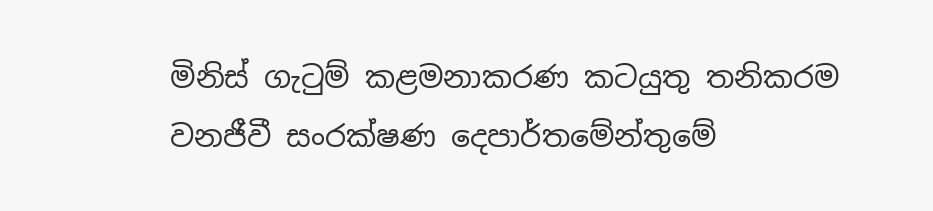මිනිස් ගැටුම් කළමනාකරණ කටයුතු තනිකරම වනජීවී සංරක්ෂණ දෙපාර්තමේන්තුමේ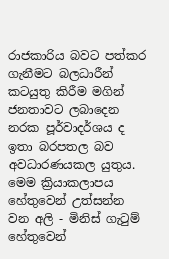රාජකාරිය බවට පත්කර ගැනීමට බලධාරීන් කටයුතු කිරීම මගින් ජනතාවට ලබාදෙන නරක පූර්වාදර්ශය ද ඉතා බරපතල බව අවධාරණයකල යුතුය. මෙම ක්‍රියාකලාපය හේතුවෙන් උත්සන්න වන අලි - මිනිස් ගැටුම් හේතුවෙන්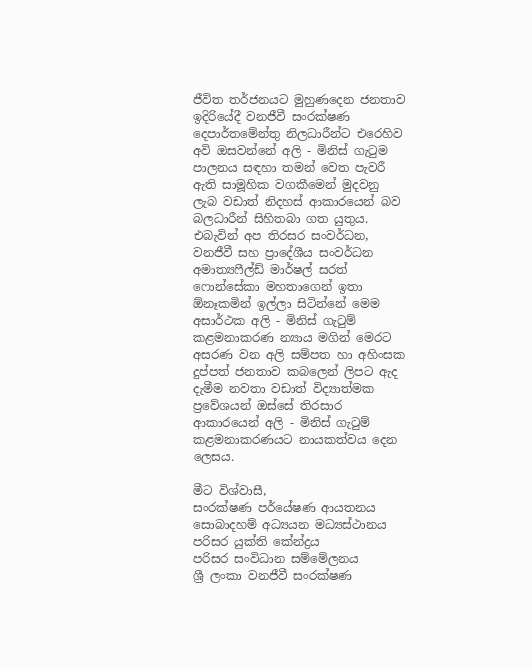ජීවිත තර්ජනයට මුහුණදෙන ජනතාව ඉදිරියේදී වනජීවී සංරක්ෂණ දෙපාර්තමේන්තු නිලධාරීන්ට එරෙහිව අවි ඔසවන්නේ අලි - මිනිස් ගැටුම පාලනය සඳහා තමන් වෙත පැවරී ඇති සාමූහික වගකීමෙන් මුදවනු ලැබ වඩාත් නිදහස් ආකාරයෙන් බව බලධාරීන් සිහිතබා ගත යුතුය.
එබැවින් අප තිරසර සංවර්ධන, වනජීවී සහ ප්‍රාදේශීය සංවර්ධන අමාත්‍යෆීල්ඩ් මාර්ෂල් සරත් ෆොන්සේකා මහතාගෙන් ඉතා ඕනෑකමින් ඉල්ලා සිටින්නේ මෙම අසාර්ථක අලි - මිනිස් ගැටුම් කළමනාකරණ න්‍යාය මගින් මෙරට අසරණ වන අලි සම්පත හා අහිංසක දුප්පත් ජනතාව කබලෙන් ලිපට ඇද දැමීම නවතා වඩාත් විද්‍යාත්මක ප්‍රවේශයන් ඔස්සේ තිරසාර ආකාරයෙන් අලි - මිනිස් ගැටුම් කළමනාකරණයට නායකත්වය දෙන ලෙසය.

මීට විශ්වාසී,
සංරක්ෂණ පර්යේෂණ ආයතනය
සොබාදහම් අධ්‍යයන මධ්‍යස්ථානය
පරිසර යුක්ති කේන්ද්‍රය
පරිසර සංවිධාන සම්මේලනය
ශ්‍රී ලංකා වනජීවී සංරක්ෂණ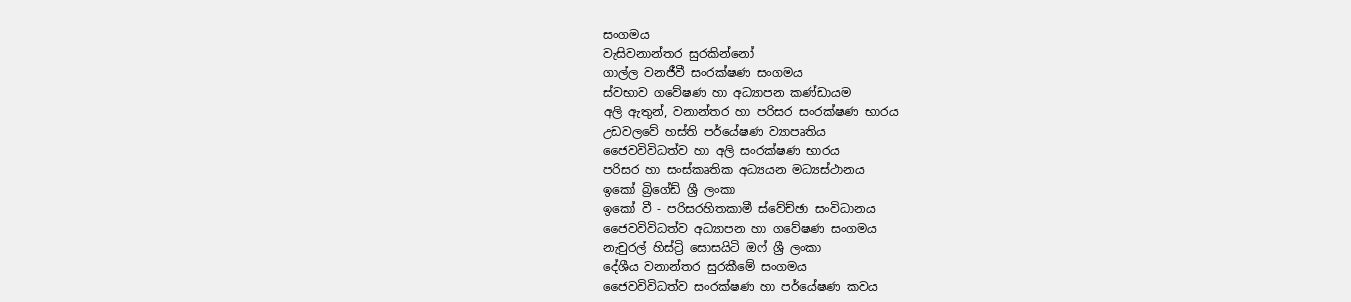සංගමය
වැසිවනාන්තර සුරකින්නෝ
ගාල්ල වනජීවී සංරක්ෂණ සංගමය
ස්වභාව ගවේෂණ හා අධ්‍යාපන කණ්ඩායම
අලි ඇතුන්, වනාන්තර හා පරිසර සංරක්ෂණ භාරය
උඩවලවේ හස්ති පර්යේෂණ ව්‍යාපෘතිය
ජෛවවිවිධත්ව හා අලි සංරක්ෂණ භාරය
පරිසර හා සංස්කෘතික අධ්‍යයන මධ්‍යස්ථානය
ඉකෝ බ්‍රිගේඩ් ශ්‍රී ලංකා
ඉකෝ වී - පරිසරහිතකාමී ස්වේච්ඡා සංවිධානය
ජෛවවිවිධත්ව අධ්‍යාපන හා ගවේෂණ සංගමය
නැචුරල් හිස්ට්‍රි සොසයිටි ඔෆ් ශ්‍රී ලංකා
දේශීය වනාන්තර සුරකීමේ සංගමය
ජෛවවිවිධත්ව සංරක්ෂණ හා පර්යේෂණ කවය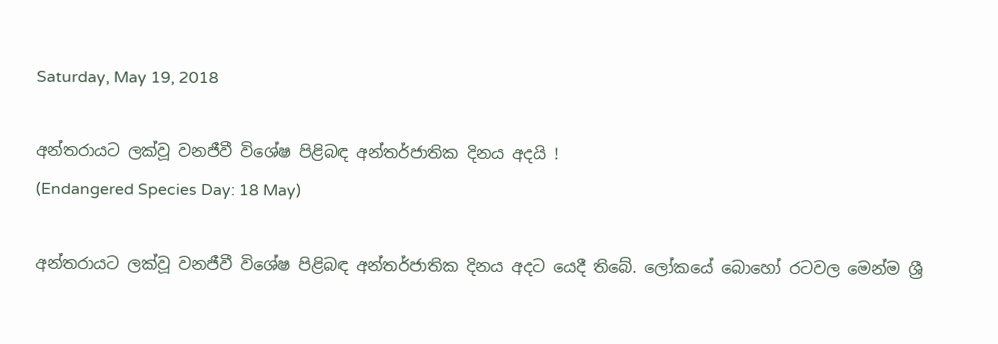Saturday, May 19, 2018

අන්තරායට ලක්වූ වනජීවී විශේෂ පිළිබඳ අන්තර්ජාතික දිනය අදයි !
(Endangered Species Day: 18 May)

අන්තරායට ලක්වූ වනජීවී විශේෂ පිළිබඳ අන්තර්ජාතික දිනය අදට යෙදී තිබේ. ලෝකයේ බොහෝ රටවල මෙන්ම ශ්‍රී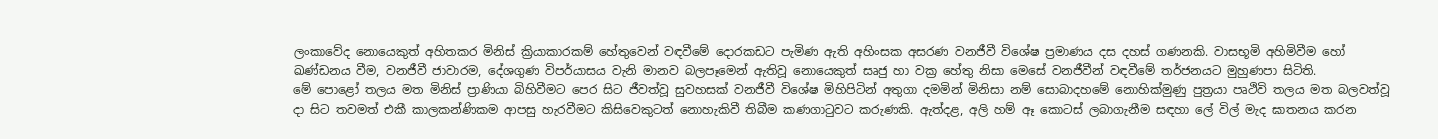ලංකාවේද නොයෙකුත් අහිතකර මිනිස් ක්‍රියාකාරකම් හේතුවෙන් වඳවීමේ දොරකඩට පැමිණ ඇති අහිංසක අසරණ වනජීවී විශේෂ ප්‍රමාණය දස දහස් ගණනකි. වාසභූමි අහිමිවීම හෝ ඛණ්ඩනය වීම, වනජීවී ජාවාරම, දේශගුණ විපර්යාසය වැනි මානව බලපෑමෙන් ඇතිවූ නොයෙකුත් සෘජු හා වක්‍ර හේතු නිසා මෙසේ වනජීවීන් වඳවීමේ තර්ජනයට මුහුණපා සිටිති.
මේ පොළෝ තලය මත මිනිස් ප්‍රාණියා බිහිවීමට පෙර සිට ජීවත්වූ සුවහසක් වනජීවී විශේෂ මිහිපිටින් අතුගා දමමින් මිනිසා නම් සොබාදහමේ නොහික්මුණු පුත්‍රයා පෘථිවි තලය මත බලවත්වූ දා සිට තවමත් එකී කාලකන්ණිකම ආපසු හැරවීමට කිසිවෙකුටත් නොහැකිවී තිබීම කණගාටුවට කරුණකි. ඇත්දළ, අලි හම් ඈ කොටස් ලබාගැනීම සඳහා ලේ විල් මැද ඝාතනය කරන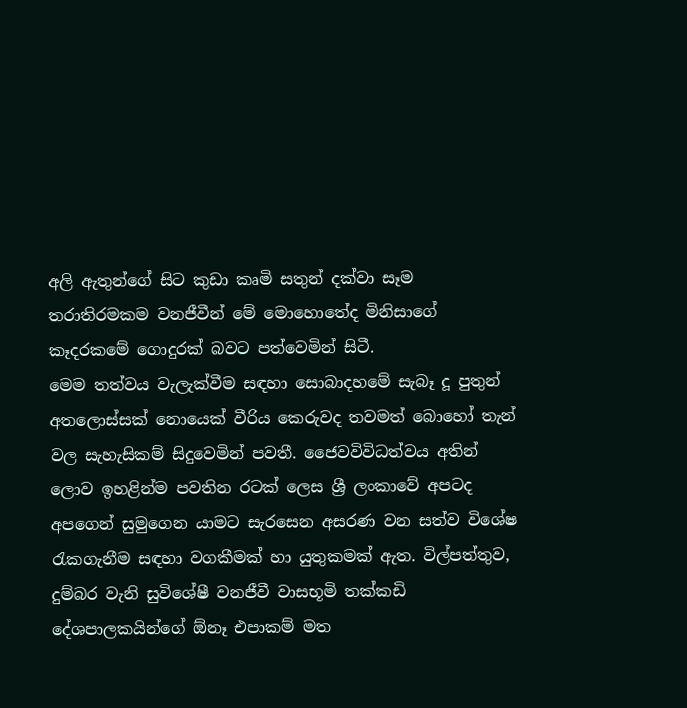අලි ඇතුන්ගේ සිට කුඩා කෘමි සතුන් දක්වා සෑම තරාතිරමකම වනජීවීන් මේ මොහොතේද මිනිසාගේ කෑදරකමේ ගොදුරක් බවට පත්වෙමින් සිටී.
මෙම තත්වය වැලැක්වීම සඳහා සොබාදහමේ සැබෑ දූ පුතුන් අතලොස්සක් නොයෙක් වීරිය කෙරුවද තවමත් බොහෝ තැන් වල සැහැසිකම් සිදුවෙමින් පවතී. ජෛවවිවිධත්වය අතින් ලොව ඉහළින්ම පවතින රටක් ලෙස ශ්‍රී ලංකාවේ අපටද අපගෙන් සුමුගෙන යාමට සැරසෙන අසරණ වන සත්ව විශේෂ රැකගැනීම සඳහා වගකීමක් හා යුතුකමක් ඇත. විල්පත්තුව, දුම්බර වැනි සුවිශේෂී වනජීවී වාසභූමි තක්කඩි දේශපාලකයින්ගේ ඕනෑ එපාකම් මත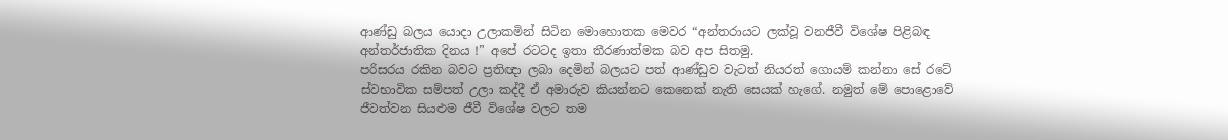ආණ්ඩු බලය යොදා උලාකමින් සිටින මොහොතක මෙවර “අන්තරායට ලක්වූ වනජීවී විශේෂ පිළිබඳ අන්තර්ජාතික දිනය !” අපේ රටටද ඉතා තීරණාත්මක බව අප සිතමු.
පරිසරය රකින බවට ප්‍රතිඥා ලබා දෙමින් බලයට පත් ආණ්ඩුව වැටත් නියරත් ගොයම් කන්නා සේ රටේ ස්වභාවික සම්පත් උලා කද්දී ඒ අමාරුව කියන්නට කෙනෙක් නැති සෙයක් හැගේ. නමුත් මේ පොළොවේ ජීවත්වන සියළුම ජීවී විශේෂ වලට තම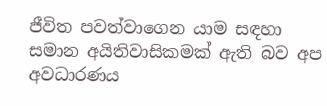ජීවිත පවත්වාගෙන යාම සඳහා සමාන අයිතිවාසිකමක් ඇති බව අප අවධාරණය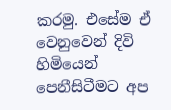කරමු. එසේම ඒ වෙනුවෙන් දිවි හිමියෙන් පෙනීසිටීමට අප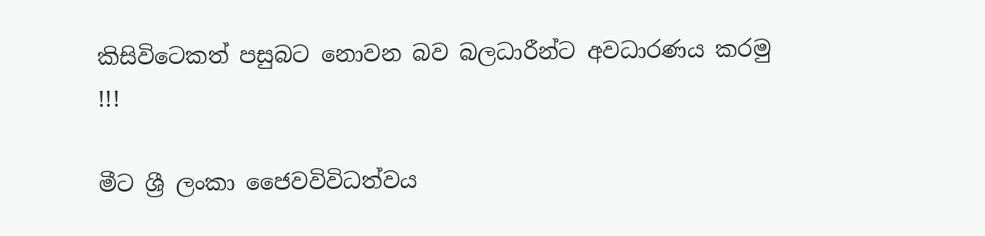කිසිවිටෙකත් පසුබට නොවන බව බලධාරීන්ට අවධාරණය කරමු !!!

මීට ශ්‍රී ලංකා ජෛවවිවිධත්වය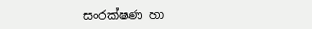සංරක්ෂණ හා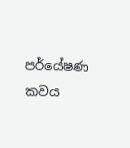පර්යේෂණ කවය